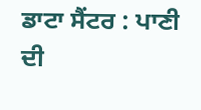ਡਾਟਾ ਸੈਂਟਰ : ਪਾਣੀ ਦੀ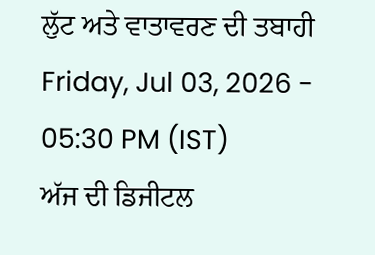ਲੁੱਟ ਅਤੇ ਵਾਤਾਵਰਣ ਦੀ ਤਬਾਹੀ
Friday, Jul 03, 2026 - 05:30 PM (IST)
ਅੱਜ ਦੀ ਡਿਜੀਟਲ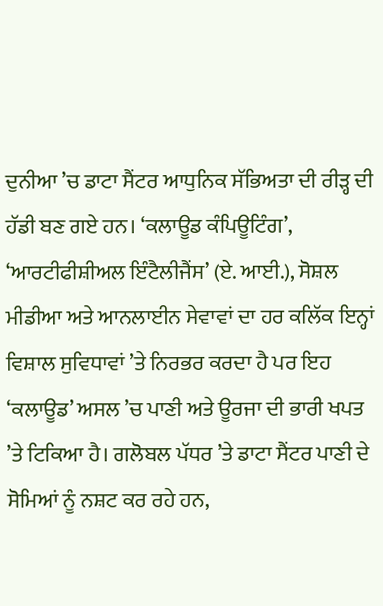ਦੁਨੀਆ ’ਚ ਡਾਟਾ ਸੈਂਟਰ ਆਧੁਨਿਕ ਸੱਭਿਅਤਾ ਦੀ ਰੀੜ੍ਹ ਦੀ ਹੱਡੀ ਬਣ ਗਏ ਹਨ। ‘ਕਲਾਊਡ ਕੰਪਿਊਟਿੰਗ’, ‘ਆਰਟੀਫੀਸ਼ੀਅਲ ਇੰਟੈਲੀਜੈਂਸ’ (ਏ. ਆਈ.), ਸੋਸ਼ਲ ਮੀਡੀਆ ਅਤੇ ਆਨਲਾਈਨ ਸੇਵਾਵਾਂ ਦਾ ਹਰ ਕਲਿੱਕ ਇਨ੍ਹਾਂ ਵਿਸ਼ਾਲ ਸੁਵਿਧਾਵਾਂ ’ਤੇ ਨਿਰਭਰ ਕਰਦਾ ਹੈ ਪਰ ਇਹ ‘ਕਲਾਊਡ’ ਅਸਲ ’ਚ ਪਾਣੀ ਅਤੇ ਊਰਜਾ ਦੀ ਭਾਰੀ ਖਪਤ ’ਤੇ ਟਿਕਿਆ ਹੈ। ਗਲੋਬਲ ਪੱਧਰ ’ਤੇ ਡਾਟਾ ਸੈਂਟਰ ਪਾਣੀ ਦੇ ਸੋਮਿਆਂ ਨੂੰ ਨਸ਼ਟ ਕਰ ਰਹੇ ਹਨ,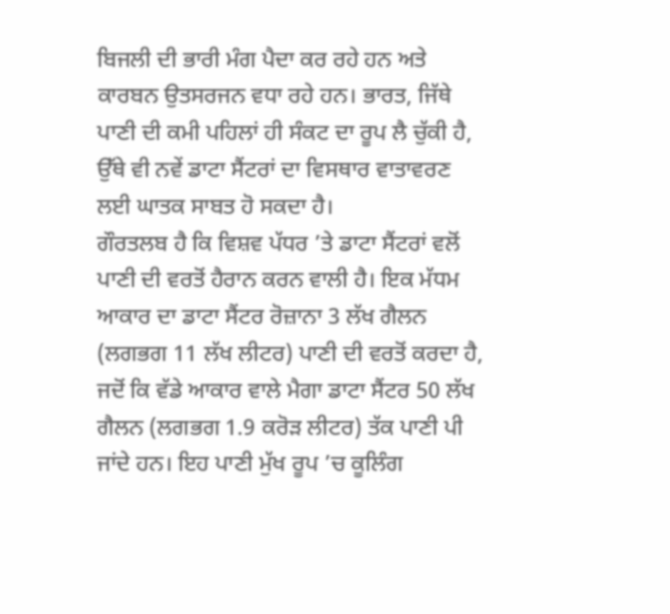ਬਿਜਲੀ ਦੀ ਭਾਰੀ ਮੰਗ ਪੈਦਾ ਕਰ ਰਹੇ ਹਨ ਅਤੇ ਕਾਰਬਨ ਉਤਸਰਜਨ ਵਧਾ ਰਹੇ ਹਨ। ਭਾਰਤ, ਜਿੱਥੇ ਪਾਣੀ ਦੀ ਕਮੀ ਪਹਿਲਾਂ ਹੀ ਸੰਕਟ ਦਾ ਰੂਪ ਲੈ ਚੁੱਕੀ ਹੈ, ਉੱਥੇ ਵੀ ਨਵੇਂ ਡਾਟਾ ਸੈਂਟਰਾਂ ਦਾ ਵਿਸਥਾਰ ਵਾਤਾਵਰਣ ਲਈ ਘਾਤਕ ਸਾਬਤ ਹੋ ਸਕਦਾ ਹੈ।
ਗੌਰਤਲਬ ਹੈ ਕਿ ਵਿਸ਼ਵ ਪੱਧਰ ’ਤੇ ਡਾਟਾ ਸੈਂਟਰਾਂ ਵਲੋਂ ਪਾਣੀ ਦੀ ਵਰਤੋਂ ਹੈਰਾਨ ਕਰਨ ਵਾਲੀ ਹੈ। ਇਕ ਮੱਧਮ ਆਕਾਰ ਦਾ ਡਾਟਾ ਸੈਂਟਰ ਰੋਜ਼ਾਨਾ 3 ਲੱਖ ਗੈਲਨ (ਲਗਭਗ 11 ਲੱਖ ਲੀਟਰ) ਪਾਣੀ ਦੀ ਵਰਤੋਂ ਕਰਦਾ ਹੈ, ਜਦੋਂ ਕਿ ਵੱਡੇ ਆਕਾਰ ਵਾਲੇ ਮੈਗਾ ਡਾਟਾ ਸੈਂਟਰ 50 ਲੱਖ ਗੈਲਨ (ਲਗਭਗ 1.9 ਕਰੋੜ ਲੀਟਰ) ਤੱਕ ਪਾਣੀ ਪੀ ਜਾਂਦੇ ਹਨ। ਇਹ ਪਾਣੀ ਮੁੱਖ ਰੂਪ ’ਚ ਕੂਲਿੰਗ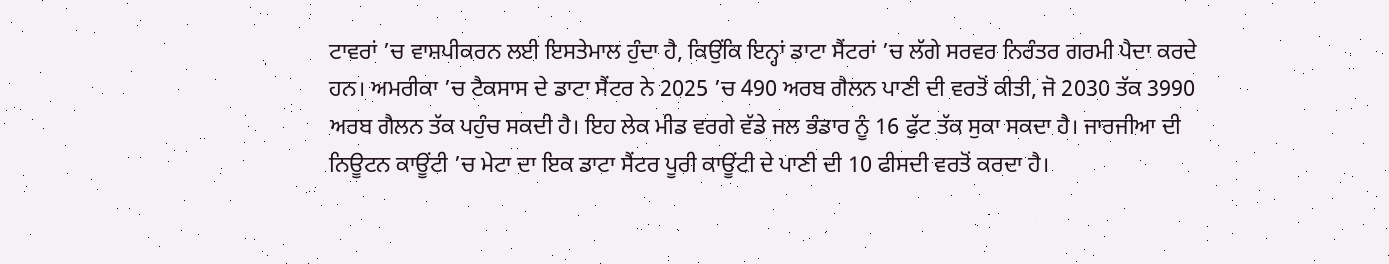ਟਾਵਰਾਂ ’ਚ ਵਾਸ਼ਪੀਕਰਨ ਲਈ ਇਸਤੇਮਾਲ ਹੁੰਦਾ ਹੈ, ਕਿਉਂਕਿ ਇਨ੍ਹਾਂ ਡਾਟਾ ਸੈਂਟਰਾਂ ’ਚ ਲੱਗੇ ਸਰਵਰ ਨਿਰੰਤਰ ਗਰਮੀ ਪੈਦਾ ਕਰਦੇ ਹਨ। ਅਮਰੀਕਾ ’ਚ ਟੈਕਸਾਸ ਦੇ ਡਾਟਾ ਸੈਂਟਰ ਨੇ 2025 ’ਚ 490 ਅਰਬ ਗੈਲਨ ਪਾਣੀ ਦੀ ਵਰਤੋਂ ਕੀਤੀ, ਜੋ 2030 ਤੱਕ 3990 ਅਰਬ ਗੈਲਨ ਤੱਕ ਪਹੁੰਚ ਸਕਦੀ ਹੈ। ਇਹ ਲੇਕ ਮੀਡ ਵਰਗੇ ਵੱਡੇ ਜਲ ਭੰਡਾਰ ਨੂੰ 16 ਫੁੱਟ ਤੱਕ ਸੁਕਾ ਸਕਦਾ ਹੈ। ਜਾਰਜੀਆ ਦੀ ਨਿਊਟਨ ਕਾਊਂਟੀ ’ਚ ਮੇਟਾ ਦਾ ਇਕ ਡਾਟਾ ਸੈਂਟਰ ਪੂਰੀ ਕਾਊਂਟੀ ਦੇ ਪਾਣੀ ਦੀ 10 ਫੀਸਦੀ ਵਰਤੋਂ ਕਰਦਾ ਹੈ।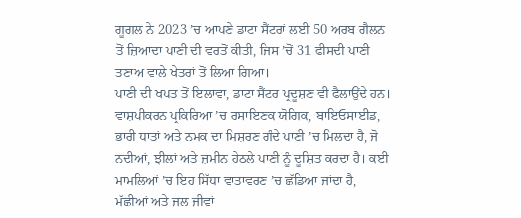ਗੂਗਲ ਨੇ 2023 ’ਚ ਆਪਣੇ ਡਾਟਾ ਸੈਂਟਰਾਂ ਲਈ 50 ਅਰਬ ਗੈਲਨ ਤੋਂ ਜ਼ਿਆਦਾ ਪਾਣੀ ਦੀ ਵਰਤੋਂ ਕੀਤੀ, ਜਿਸ ’ਚੋਂ 31 ਫੀਸਦੀ ਪਾਣੀ ਤਣਾਅ ਵਾਲੇ ਖੇਤਰਾਂ ਤੋਂ ਲਿਆ ਗਿਆ।
ਪਾਣੀ ਦੀ ਖਪਤ ਤੋਂ ਇਲਾਵਾ, ਡਾਟਾ ਸੈਂਟਰ ਪ੍ਰਦੂਸ਼ਣ ਵੀ ਫੈਲਾਉਂਦੇ ਹਨ। ਵਾਸ਼ਪੀਕਰਨ ਪ੍ਰਕਿਰਿਆ ’ਚ ਰਸਾਇਣਕ ਯੋਗਿਕ, ਬਾਇਓਸਾਈਡ, ਭਾਰੀ ਧਾਤਾਂ ਅਤੇ ਨਮਕ ਦਾ ਮਿਸ਼ਰਣ ਗੰਦੇ ਪਾਣੀ ’ਚ ਮਿਲਦਾ ਹੈ, ਜੋ ਨਦੀਆਂ, ਝੀਲਾਂ ਅਤੇ ਜ਼ਮੀਨ ਹੇਠਲੇ ਪਾਣੀ ਨੂੰ ਦੂਸ਼ਿਤ ਕਰਦਾ ਹੈ। ਕਈ ਮਾਮਲਿਆਂ ’ਚ ਇਹ ਸਿੱਧਾ ਵਾਤਾਵਰਣ ’ਚ ਛੱਡਿਆ ਜਾਂਦਾ ਹੈ, ਮੱਛੀਆਂ ਅਤੇ ਜਲ ਜੀਵਾਂ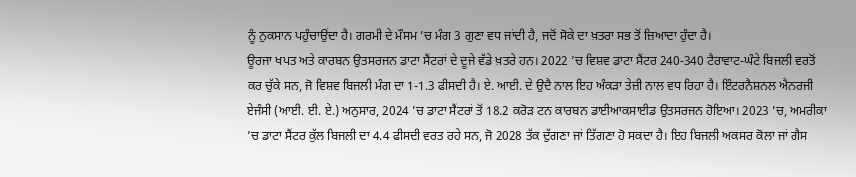ਨੂੰ ਨੁਕਸਾਨ ਪਹੁੰਚਾਉਂਦਾ ਹੈ। ਗਰਮੀ ਦੇ ਮੌਸਮ ’ਚ ਮੰਗ 3 ਗੁਣਾ ਵਧ ਜਾਂਦੀ ਹੈ, ਜਦੋਂ ਸੋਕੇ ਦਾ ਖ਼ਤਰਾ ਸਭ ਤੋਂ ਜ਼ਿਆਦਾ ਹੁੰਦਾ ਹੈ।
ਊਰਜਾ ਖਪਤ ਅਤੇ ਕਾਰਬਨ ਉਤਸਰਜਨ ਡਾਟਾ ਸੈਂਟਰਾਂ ਦੇ ਦੂਜੇ ਵੱਡੇ ਖ਼ਤਰੇ ਹਨ। 2022 ’ਚ ਵਿਸ਼ਵ ਡਾਟਾ ਸੈਂਟਰ 240-340 ਟੈਰਾਵਾਟ-ਘੰਟੇ ਬਿਜਲੀ ਵਰਤੋਂ ਕਰ ਚੁੱਕੇ ਸਨ, ਜੋ ਵਿਸ਼ਵ ਬਿਜਲੀ ਮੰਗ ਦਾ 1-1.3 ਫੀਸਦੀ ਹੈ। ਏ. ਆਈ. ਦੇ ਉਦੈ ਨਾਲ ਇਹ ਅੰਕੜਾ ਤੇਜ਼ੀ ਨਾਲ ਵਧ ਰਿਹਾ ਹੈ। ਇੰਟਰਨੈਸ਼ਨਲ ਐਨਰਜੀ ਏਜੰਸੀ (ਆਈ. ਈ. ਏ.) ਅਨੁਸਾਰ, 2024 ’ਚ ਡਾਟਾ ਸੈਂਟਰਾਂ ਤੋਂ 18.2 ਕਰੋੜ ਟਨ ਕਾਰਬਨ ਡਾਈਆਕਸਾਈਡ ਉਤਸਰਜਨ ਹੋਇਆ। 2023 ’ਚ, ਅਮਰੀਕਾ ’ਚ ਡਾਟਾ ਸੈਂਟਰ ਕੁੱਲ ਬਿਜਲੀ ਦਾ 4.4 ਫੀਸਦੀ ਵਰਤ ਰਹੇ ਸਨ, ਜੋ 2028 ਤੱਕ ਦੁੱਗਣਾ ਜਾਂ ਤਿੱਗਣਾ ਹੋ ਸਕਦਾ ਹੈ। ਇਹ ਬਿਜਲੀ ਅਕਸਰ ਕੋਲਾ ਜਾਂ ਗੈਸ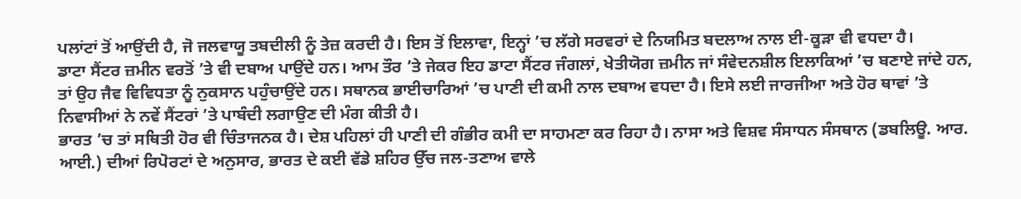ਪਲਾਂਟਾਂ ਤੋਂ ਆਉਂਦੀ ਹੈ, ਜੋ ਜਲਵਾਯੂ ਤਬਦੀਲੀ ਨੂੰ ਤੇਜ਼ ਕਰਦੀ ਹੈ। ਇਸ ਤੋਂ ਇਲਾਵਾ, ਇਨ੍ਹਾਂ ’ਚ ਲੱਗੇ ਸਰਵਰਾਂ ਦੇ ਨਿਯਮਿਤ ਬਦਲਾਅ ਨਾਲ ਈ-ਕੂੜਾ ਵੀ ਵਧਦਾ ਹੈ।
ਡਾਟਾ ਸੈਂਟਰ ਜ਼ਮੀਨ ਵਰਤੋਂ ’ਤੇ ਵੀ ਦਬਾਅ ਪਾਉਂਦੇ ਹਨ। ਆਮ ਤੌਰ ’ਤੇ ਜੇਕਰ ਇਹ ਡਾਟਾ ਸੈਂਟਰ ਜੰਗਲਾਂ, ਖੇਤੀਯੋਗ ਜ਼ਮੀਨ ਜਾਂ ਸੰਵੇਦਨਸ਼ੀਲ ਇਲਾਕਿਆਂ ’ਚ ਬਣਾਏ ਜਾਂਦੇ ਹਨ, ਤਾਂ ਉਹ ਜੈਵ ਵਿਵਿਧਤਾ ਨੂੰ ਨੁਕਸਾਨ ਪਹੁੰਚਾਉਂਦੇ ਹਨ। ਸਥਾਨਕ ਭਾਈਚਾਰਿਆਂ ’ਚ ਪਾਣੀ ਦੀ ਕਮੀ ਨਾਲ ਦਬਾਅ ਵਧਦਾ ਹੈ। ਇਸੇ ਲਈ ਜਾਰਜੀਆ ਅਤੇ ਹੋਰ ਥਾਵਾਂ ’ਤੇ ਨਿਵਾਸੀਆਂ ਨੇ ਨਵੇਂ ਸੈਂਟਰਾਂ ’ਤੇ ਪਾਬੰਦੀ ਲਗਾਉਣ ਦੀ ਮੰਗ ਕੀਤੀ ਹੈ।
ਭਾਰਤ ’ਚ ਤਾਂ ਸਥਿਤੀ ਹੋਰ ਵੀ ਚਿੰਤਾਜਨਕ ਹੈ। ਦੇਸ਼ ਪਹਿਲਾਂ ਹੀ ਪਾਣੀ ਦੀ ਗੰਭੀਰ ਕਮੀ ਦਾ ਸਾਹਮਣਾ ਕਰ ਰਿਹਾ ਹੈ। ਨਾਸਾ ਅਤੇ ਵਿਸ਼ਵ ਸੰਸਾਧਨ ਸੰਸਥਾਨ (ਡਬਲਿਊ. ਆਰ. ਆਈ.) ਦੀਆਂ ਰਿਪੋਰਟਾਂ ਦੇ ਅਨੁਸਾਰ, ਭਾਰਤ ਦੇ ਕਈ ਵੱਡੇ ਸ਼ਹਿਰ ਉੱਚ ਜਲ-ਤਣਾਅ ਵਾਲੇ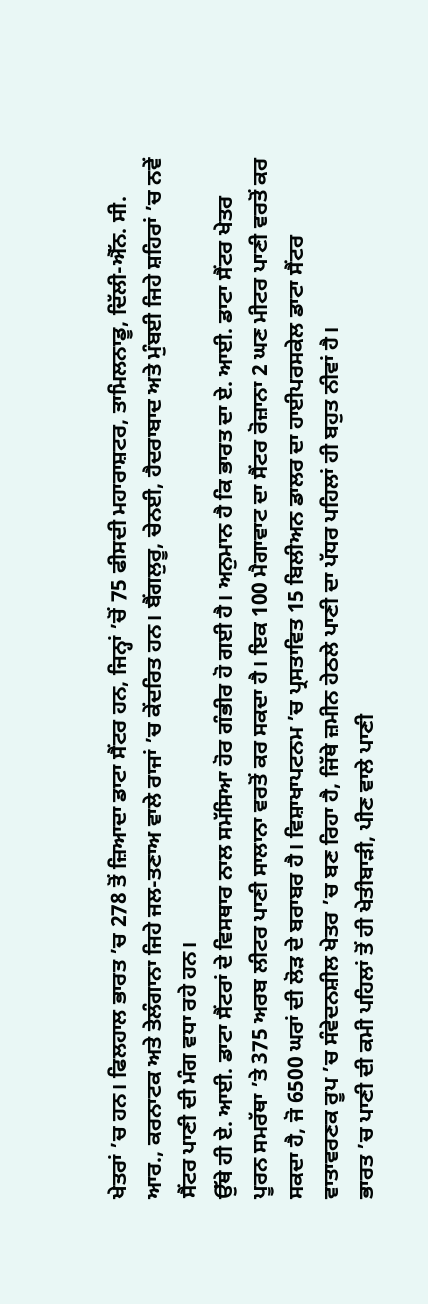ਖੇਤਰਾਂ ’ਚ ਹਨ। ਫਿਲਹਾਲ ਭਾਰਤ ’ਚ 278 ਤੋਂ ਜ਼ਿਆਦਾ ਡਾਟਾ ਸੈਂਟਰ ਹਨ, ਜਿਨ੍ਹਾਂ ’ਚੋਂ 75 ਫੀਸਦੀ ਮਹਾਰਾਸ਼ਟਰ, ਤਾਮਿਲਨਾਡੂ, ਦਿੱਲੀ-ਐੱਨ. ਸੀ. ਆਰ., ਕਰਨਾਟਕ ਅਤੇ ਤੇਲੰਗਾਨਾ ਜਿਹੇ ਜਲ-ਤਣਾਅ ਵਾਲੇ ਰਾਜਾਂ ’ਚ ਕੇਂਦਰਿਤ ਹਨ। ਬੈਂਗਲੁਰੂ, ਚੇਨਈ, ਹੈਦਰਾਬਾਦ ਅਤੇ ਮੁੰਬਈ ਜਿਹੇ ਸ਼ਹਿਰਾਂ ’ਚ ਨਵੇਂ ਸੈਂਟਰ ਪਾਣੀ ਦੀ ਮੰਗ ਵਧਾ ਰਹੇ ਹਨ।
ਉੱਥੇ ਹੀ ਏ. ਆਈ. ਡਾਟਾ ਸੈਂਟਰਾਂ ਦੇ ਵਿਸਥਾਰ ਨਾਲ ਸਮੱਸਿਆ ਹੋਰ ਗੰਭੀਰ ਹੋ ਗਈ ਹੈ। ਅਨੁਮਾਨ ਹੈ ਕਿ ਭਾਰਤ ਦਾ ਏ. ਆਈ. ਡਾਟਾ ਸੈਂਟਰ ਖੇਤਰ ਪੂਰਨ ਸਮਰੱਥਾ ’ਤੇ 375 ਅਰਬ ਲੀਟਰ ਪਾਣੀ ਸਾਲਾਨਾ ਵਰਤੋਂ ਕਰ ਸਕਦਾ ਹੈ। ਇਕ 100 ਮੈਗਾਵਾਟ ਦਾ ਸੈਂਟਰ ਰੋਜ਼ਾਨਾ 2 ਘਣ ਮੀਟਰ ਪਾਣੀ ਵਰਤੋਂ ਕਰ ਸਕਦਾ ਹੈ, ਜੋ 6500 ਘਰਾਂ ਦੀ ਲੋੜ ਦੇ ਬਰਾਬਰ ਹੈ। ਵਿਸ਼ਾਖਾਪਟਨਮ ’ਚ ਪ੍ਰਸਤਾਵਿਤ 15 ਬਿਲੀਅਨ ਡਾਲਰ ਦਾ ਹਾਈਪਰਸਕੇਲ ਡਾਟਾ ਸੈਂਟਰ ਵਾਤਾਵਰਣਕ ਰੂਪ ’ਚ ਸੰਵੇਦਨਸ਼ੀਲ ਖੇਤਰ ’ਚ ਬਣ ਰਿਹਾ ਹੈ, ਜਿੱਥੇ ਜ਼ਮੀਨ ਹੇਠਲੇ ਪਾਣੀ ਦਾ ਪੱਧਰ ਪਹਿਲਾਂ ਹੀ ਬਹੁਤ ਨੀਵਾਂ ਹੈ।
ਭਾਰਤ ’ਚ ਪਾਣੀ ਦੀ ਕਮੀ ਪਹਿਲਾਂ ਤੋਂ ਹੀ ਖੇਤੀਬਾੜੀ, ਪੀਣ ਵਾਲੇ ਪਾਣੀ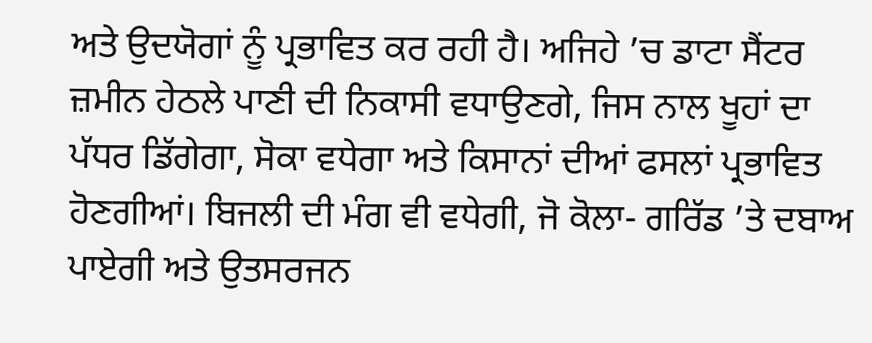ਅਤੇ ਉਦਯੋਗਾਂ ਨੂੰ ਪ੍ਰਭਾਵਿਤ ਕਰ ਰਹੀ ਹੈ। ਅਜਿਹੇ ’ਚ ਡਾਟਾ ਸੈਂਟਰ ਜ਼ਮੀਨ ਹੇਠਲੇ ਪਾਣੀ ਦੀ ਨਿਕਾਸੀ ਵਧਾਉਣਗੇ, ਜਿਸ ਨਾਲ ਖੂਹਾਂ ਦਾ ਪੱਧਰ ਡਿੱਗੇਗਾ, ਸੋਕਾ ਵਧੇਗਾ ਅਤੇ ਕਿਸਾਨਾਂ ਦੀਆਂ ਫਸਲਾਂ ਪ੍ਰਭਾਵਿਤ ਹੋਣਗੀਆਂ। ਬਿਜਲੀ ਦੀ ਮੰਗ ਵੀ ਵਧੇਗੀ, ਜੋ ਕੋਲਾ- ਗਰਿੱਡ ’ਤੇ ਦਬਾਅ ਪਾਏਗੀ ਅਤੇ ਉਤਸਰਜਨ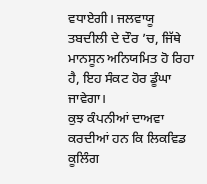ਵਧਾਏਗੀ। ਜਲਵਾਯੂ ਤਬਦੀਲੀ ਦੇ ਦੌਰ ’ਚ, ਜਿੱਥੇ ਮਾਨਸੂਨ ਅਨਿਯਮਿਤ ਹੋ ਰਿਹਾ ਹੈ, ਇਹ ਸੰਕਟ ਹੋਰ ਡੂੰਘਾ ਜਾਵੇਗਾ।
ਕੁਝ ਕੰਪਨੀਆਂ ਦਾਅਵਾ ਕਰਦੀਆਂ ਹਨ ਕਿ ਲਿਕਵਿਡ ਕੂਲਿੰਗ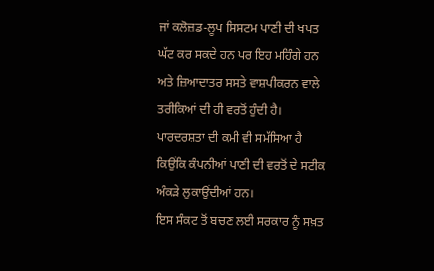ਜਾਂ ਕਲੋਜ਼ਡ-ਲੂਪ ਸਿਸਟਮ ਪਾਣੀ ਦੀ ਖਪਤ ਘੱਟ ਕਰ ਸਕਦੇ ਹਨ ਪਰ ਇਹ ਮਹਿੰਗੇ ਹਨ ਅਤੇ ਜ਼ਿਆਦਾਤਰ ਸਸਤੇ ਵਾਸ਼ਪੀਕਰਨ ਵਾਲੇ ਤਰੀਕਿਆਂ ਦੀ ਹੀ ਵਰਤੋਂ ਹੁੰਦੀ ਹੈ। ਪਾਰਦਰਸ਼ਤਾ ਦੀ ਕਮੀ ਵੀ ਸਮੱਸਿਆ ਹੈ ਕਿਉਂਕਿ ਕੰਪਨੀਆਂ ਪਾਣੀ ਦੀ ਵਰਤੋਂ ਦੇ ਸਟੀਕ ਅੰਕੜੇ ਲੁਕਾਉਂਦੀਆਂ ਹਨ।
ਇਸ ਸੰਕਟ ਤੋਂ ਬਚਣ ਲਈ ਸਰਕਾਰ ਨੂੰ ਸਖ਼ਤ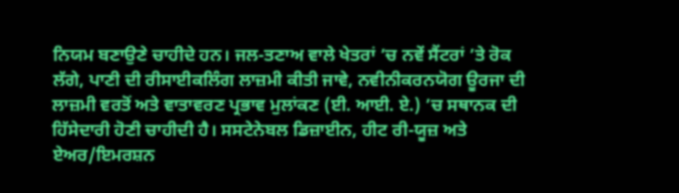ਨਿਯਮ ਬਣਾਉਣੇ ਚਾਹੀਦੇ ਹਨ। ਜਲ-ਤਣਾਅ ਵਾਲੇ ਖੇਤਰਾਂ ’ਚ ਨਵੇਂ ਸੈਂਟਰਾਂ ’ਤੇ ਰੋਕ ਲੱਗੇ, ਪਾਣੀ ਦੀ ਰੀਸਾਈਕਲਿੰਗ ਲਾਜ਼ਮੀ ਕੀਤੀ ਜਾਵੇ, ਨਵੀਨੀਕਰਨਯੋਗ ਊਰਜਾ ਦੀ ਲਾਜ਼ਮੀ ਵਰਤੋਂ ਅਤੇ ਵਾਤਾਵਰਣ ਪ੍ਰਭਾਵ ਮੁਲਾਂਕਣ (ਈ. ਆਈ. ਏ.) ’ਚ ਸਥਾਨਕ ਦੀ ਹਿੱਸੇਦਾਰੀ ਹੋਣੀ ਚਾਹੀਦੀ ਹੈ। ਸਸਟੇਨੇਬਲ ਡਿਜ਼ਾਈਨ, ਹੀਟ ਰੀ-ਯੂਜ਼ ਅਤੇ ਏਅਰ/ਇਮਰਸ਼ਨ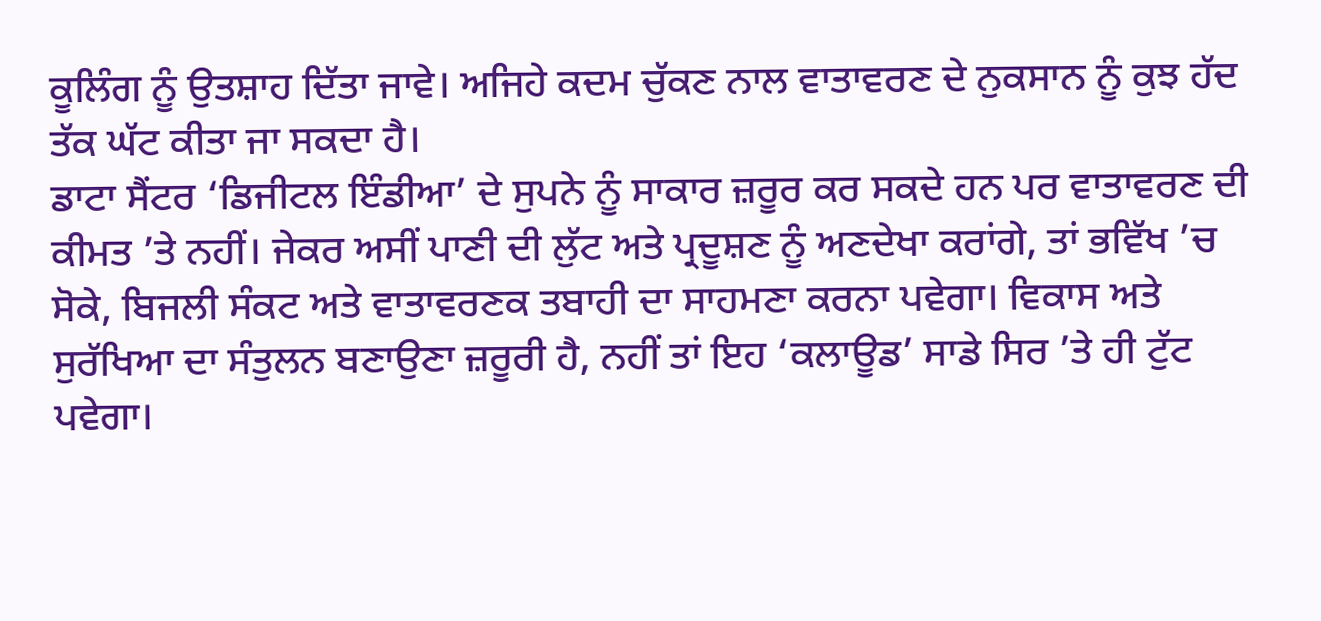ਕੂਲਿੰਗ ਨੂੰ ਉਤਸ਼ਾਹ ਦਿੱਤਾ ਜਾਵੇ। ਅਜਿਹੇ ਕਦਮ ਚੁੱਕਣ ਨਾਲ ਵਾਤਾਵਰਣ ਦੇ ਨੁਕਸਾਨ ਨੂੰ ਕੁਝ ਹੱਦ ਤੱਕ ਘੱਟ ਕੀਤਾ ਜਾ ਸਕਦਾ ਹੈ।
ਡਾਟਾ ਸੈਂਟਰ ‘ਡਿਜੀਟਲ ਇੰਡੀਆ’ ਦੇ ਸੁਪਨੇ ਨੂੰ ਸਾਕਾਰ ਜ਼ਰੂਰ ਕਰ ਸਕਦੇ ਹਨ ਪਰ ਵਾਤਾਵਰਣ ਦੀ ਕੀਮਤ ’ਤੇ ਨਹੀਂ। ਜੇਕਰ ਅਸੀਂ ਪਾਣੀ ਦੀ ਲੁੱਟ ਅਤੇ ਪ੍ਰਦੂਸ਼ਣ ਨੂੰ ਅਣਦੇਖਾ ਕਰਾਂਗੇ, ਤਾਂ ਭਵਿੱਖ ’ਚ ਸੋਕੇ, ਬਿਜਲੀ ਸੰਕਟ ਅਤੇ ਵਾਤਾਵਰਣਕ ਤਬਾਹੀ ਦਾ ਸਾਹਮਣਾ ਕਰਨਾ ਪਵੇਗਾ। ਵਿਕਾਸ ਅਤੇ ਸੁਰੱਖਿਆ ਦਾ ਸੰਤੁਲਨ ਬਣਾਉਣਾ ਜ਼ਰੂਰੀ ਹੈ, ਨਹੀਂ ਤਾਂ ਇਹ ‘ਕਲਾਊਡ’ ਸਾਡੇ ਸਿਰ ’ਤੇ ਹੀ ਟੁੱਟ ਪਵੇਗਾ।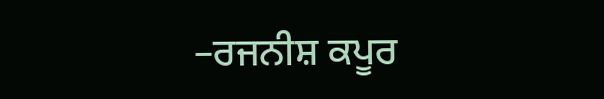–ਰਜਨੀਸ਼ ਕਪੂਰ